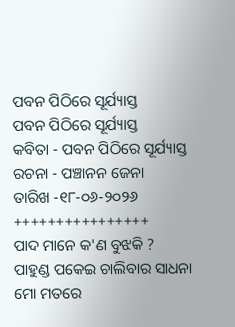ପବନ ପିଠିରେ ସୂର୍ଯ୍ୟାସ୍ତ
ପବନ ପିଠିରେ ସୂର୍ଯ୍ୟାସ୍ତ
କବିତା - ପବନ ପିଠିରେ ସୂର୍ଯ୍ୟାସ୍ତ
ରଚନା - ପଞ୍ଚାନନ ଜେନା
ତାରିଖ -୧୮-୦୬-୨୦୨୬
++++++++++++++++
ପାଦ ମାନେ କ'ଣ ବୁଝକି ?
ପାହୁଣ୍ଡ ପକେଇ ଚାଲିବାର ସାଧନା
ମୋ ମତରେ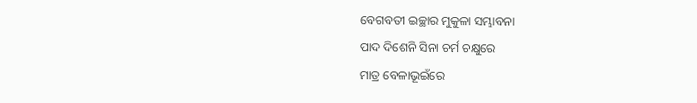ବେଗବତୀ ଇଚ୍ଛାର ମୁକୁଳା ସମ୍ଭାବନା
ପାଦ ଦିଶେନି ସିନା ଚର୍ମ ଚକ୍ଷୁରେ
ମାତ୍ର ବେଳାଭୂଇଁରେ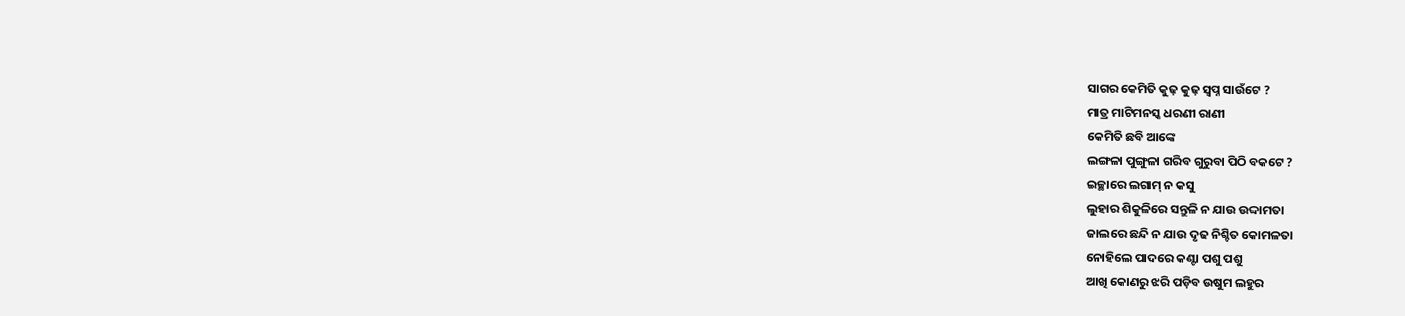ସାଗର କେମିତି କୁଢ଼ କୁଢ଼ ସ୍ବପ୍ନ ସାଉଁଟେ ?
ମାତ୍ର ମାଟିମନସ୍କ ଧରଣୀ ରାଣୀ
କେମିତି ଛବି ଆଙ୍କେ
ଲଙ୍ଗଳା ପୁଙ୍ଗୁଳା ଗରିବ ଗୁରୁବା ପିଠି ବକଟେ ?
ଇଚ୍ଛାରେ ଲଗାମ୍ ନ କସୁ
ଲୁହାର ଶିକୁଳିରେ ସନ୍ତୁଳି ନ ଯାଉ ଉଦ୍ଦାମତା
ଜାଲରେ ଛନ୍ଦି ନ ଯାଉ ଦୃଢ ନିଶ୍ଚିତ କୋମଳତା
ନୋହିଲେ ପାଦରେ କଣ୍ଟା ପଶୁ ପଶୁ
ଆଖି କୋଣରୁ ଝରି ପଡ଼ିବ ଉଷୁମ ଲହୁର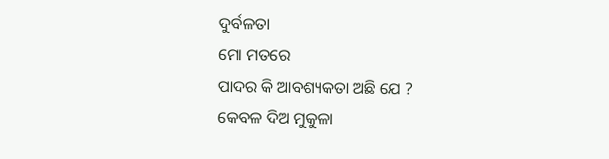ଦୁର୍ବଳତା
ମୋ ମତରେ
ପାଦର କି ଆବଶ୍ୟକତା ଅଛି ଯେ ?
କେବଳ ଦିଅ ମୁକୁଳା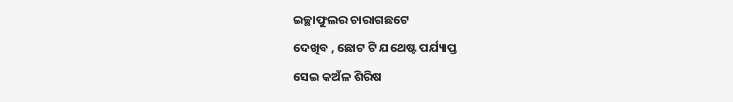ଇଚ୍ଛାଫୁଲର ଚାରାଗଛଟେ
ଦେଖିବ , ଛୋଟ ଟି ଯଥେଷ୍ଟ ପର୍ଯ୍ୟାପ୍ତ
ସେଇ କଅଁଳ ଶିରିଷ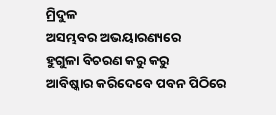ମ୍ରିଦୁଳ
ଅସମ୍ଭବର ଅଭୟାରଣ୍ୟରେ
ହୁଗୁଳା ବିଚରଣ କରୁ କରୁ
ଆବିଷ୍କାର କରିଦେବେ ପବନ ପିଠିରେ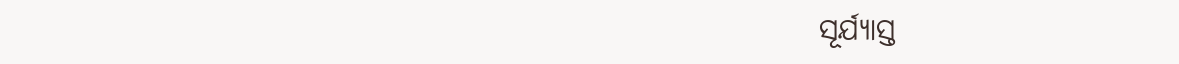ସୂର୍ଯ୍ୟାସ୍ତ